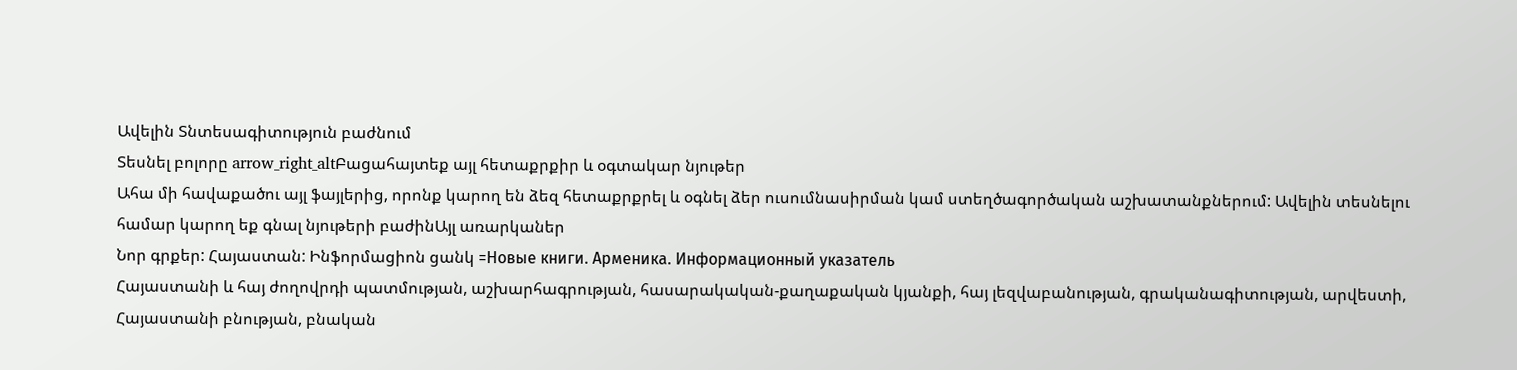Ավելին Տնտեսագիտություն բաժնում
Տեսնել բոլորը arrow_right_altԲացահայտեք այլ հետաքրքիր և օգտակար նյութեր
Ահա մի հավաքածու այլ ֆայլերից, որոնք կարող են ձեզ հետաքրքրել և օգնել ձեր ուսումնասիրման կամ ստեղծագործական աշխատանքներում: Ավելին տեսնելու համար կարող եք գնալ նյութերի բաժինԱյլ առարկաներ
Նոր գրքեր: Հայաստան: Ինֆորմացիոն ցանկ =Новые книги. Арменика. Информационный указатель
Հայաստանի և հայ ժողովրդի պատմության, աշխարհագրության, հասարակական-քաղաքական կյանքի, հայ լեզվաբանության, գրականագիտության, արվեստի, Հայաստանի բնության, բնական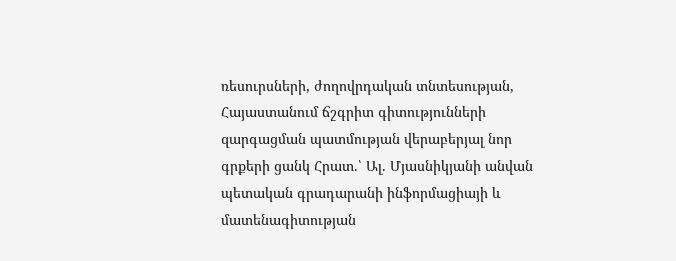ռեսուրսների, ժողովրդական տնտեսության, Հայաստանում ճշգրիտ գիտությունների զարգացման պատմության վերաբերյալ նոր գրքերի ցանկ Հրատ.՝ Ալ. Մյասնիկյանի անվան պետական գրադարանի ինֆորմացիայի և մատենագիտության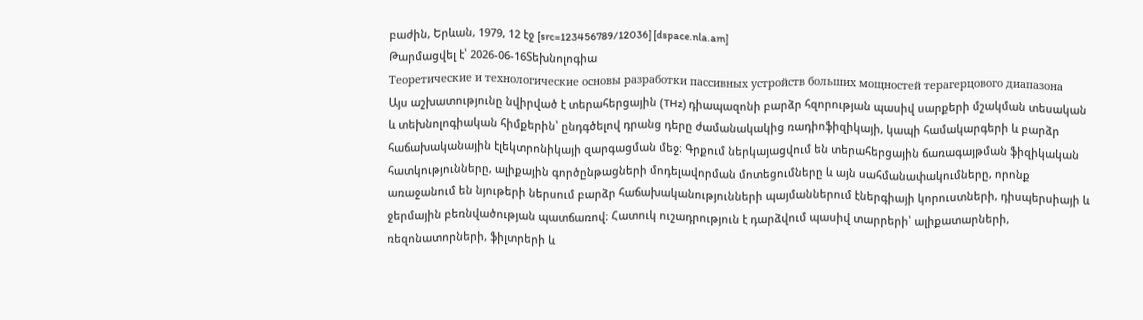բաժին, Երևան, 1979, 12 էջ [src=123456789/12036] [dspace.nla.am]
Թարմացվել է՝ 2026-06-16Տեխնոլոգիա
Теоретические и технологические основы разработки пассивных устройств больших мощностей терагерцового диапазона
Այս աշխատությունը նվիրված է տերահերցային (THz) դիապազոնի բարձր հզորության պասիվ սարքերի մշակման տեսական և տեխնոլոգիական հիմքերին՝ ընդգծելով դրանց դերը ժամանակակից ռադիոֆիզիկայի, կապի համակարգերի և բարձր հաճախականային էլեկտրոնիկայի զարգացման մեջ։ Գրքում ներկայացվում են տերահերցային ճառագայթման ֆիզիկական հատկությունները, ալիքային գործընթացների մոդելավորման մոտեցումները և այն սահմանափակումները, որոնք առաջանում են նյութերի ներսում բարձր հաճախականությունների պայմաններում էներգիայի կորուստների, դիսպերսիայի և ջերմային բեռնվածության պատճառով։ Հատուկ ուշադրություն է դարձվում պասիվ տարրերի՝ ալիքատարների, ռեզոնատորների, ֆիլտրերի և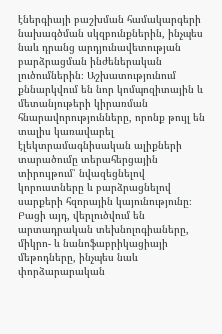էներգիայի բաշխման համակարգերի նախագծման սկզբունքներին, ինչպես նաև դրանց արդյունավետության բարձրացման ինժեներական լուծումներին։ Աշխատությունում քննարկվում են նոր կոմպոզիտային և մետանյութերի կիրառման հնարավորությունները, որոնք թույլ են տալիս կառավարել էլեկտրամագնիսական ալիքների տարածումը տերահերցային տիրույթում՝ նվազեցնելով կորուստները և բարձրացնելով սարքերի հզորային կայունությունը։ Բացի այդ, վերլուծվում են արտադրական տեխնոլոգիաները, միկրո- և նանոֆաբրիկացիայի մեթոդները, ինչպես նաև փորձարարական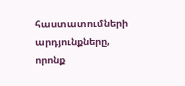հաստատումների արդյունքները, որոնք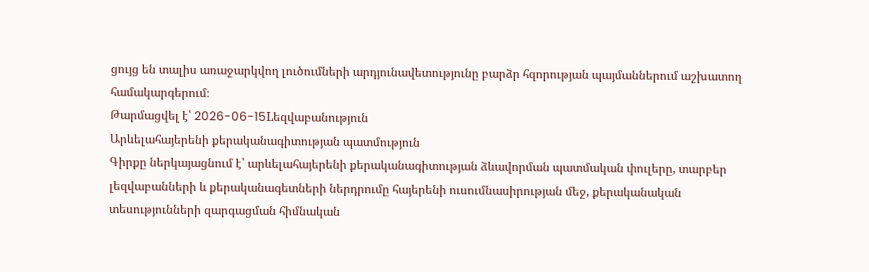ցույց են տալիս առաջարկվող լուծումների արդյունավետությունը բարձր հզորության պայմաններում աշխատող համակարգերում։
Թարմացվել է՝ 2026-06-15Lեզվաբանություն
Արևելահայերենի քերականագիտության պատմություն
Գիրքը ներկայացնում է՝ արևելահայերենի քերականագիտության ձևավորման պատմական փուլերը, տարբեր լեզվաբանների և քերականագետների ներդրումը հայերենի ուսումնասիրության մեջ, քերականական տեսությունների զարգացման հիմնական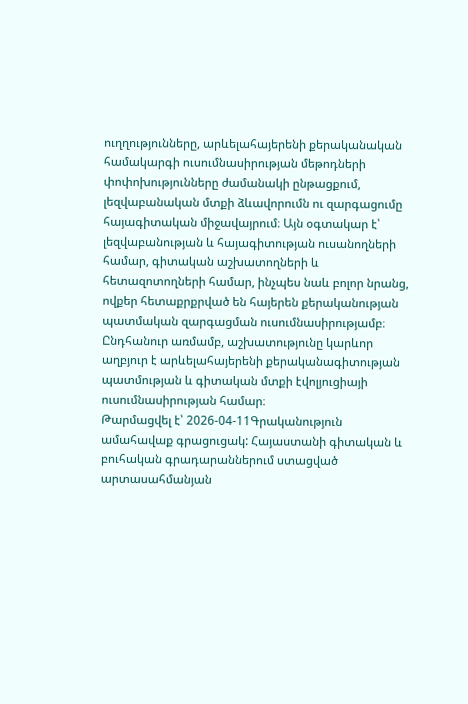ուղղությունները, արևելահայերենի քերականական համակարգի ուսումնասիրության մեթոդների փոփոխությունները ժամանակի ընթացքում, լեզվաբանական մտքի ձևավորումն ու զարգացումը հայագիտական միջավայրում։ Այն օգտակար է՝ լեզվաբանության և հայագիտության ուսանողների համար, գիտական աշխատողների և հետազոտողների համար, ինչպես նաև բոլոր նրանց, ովքեր հետաքրքրված են հայերեն քերականության պատմական զարգացման ուսումնասիրությամբ։ Ընդհանուր առմամբ, աշխատությունը կարևոր աղբյուր է արևելահայերենի քերականագիտության պատմության և գիտական մտքի էվոլյուցիայի ուսումնասիրության համար։
Թարմացվել է՝ 2026-04-11Գրականություն
ամահավաք գրացուցակ: Հայաստանի գիտական և բուհական գրադարաններում ստացված արտասահմանյան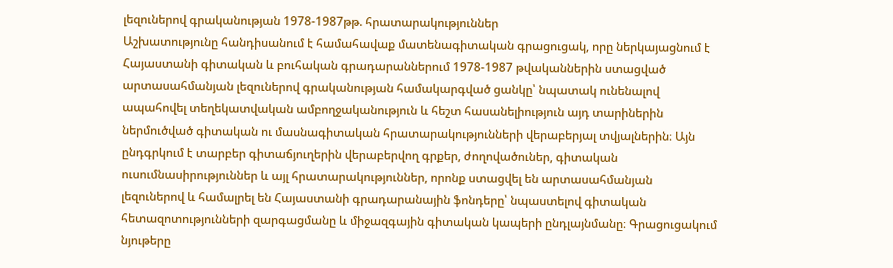լեզուներով գրականության 1978-1987թթ. հրատարակություններ
Աշխատությունը հանդիսանում է համահավաք մատենագիտական գրացուցակ, որը ներկայացնում է Հայաստանի գիտական և բուհական գրադարաններում 1978-1987 թվականներին ստացված արտասահմանյան լեզուներով գրականության համակարգված ցանկը՝ նպատակ ունենալով ապահովել տեղեկատվական ամբողջականություն և հեշտ հասանելիություն այդ տարիներին ներմուծված գիտական ու մասնագիտական հրատարակությունների վերաբերյալ տվյալներին։ Այն ընդգրկում է տարբեր գիտաճյուղերին վերաբերվող գրքեր, ժողովածուներ, գիտական ուսումնասիրություններ և այլ հրատարակություններ, որոնք ստացվել են արտասահմանյան լեզուներով և համալրել են Հայաստանի գրադարանային ֆոնդերը՝ նպաստելով գիտական հետազոտությունների զարգացմանը և միջազգային գիտական կապերի ընդլայնմանը։ Գրացուցակում նյութերը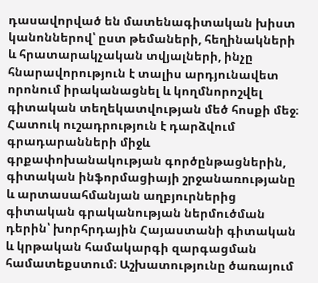դասավորված են մատենագիտական խիստ կանոններով՝ ըստ թեմաների, հեղինակների և հրատարակչական տվյալների, ինչը հնարավորություն է տալիս արդյունավետ որոնում իրականացնել և կողմնորոշվել գիտական տեղեկատվության մեծ հոսքի մեջ։ Հատուկ ուշադրություն է դարձվում գրադարանների միջև գրքափոխանակության գործընթացներին, գիտական ինֆորմացիայի շրջանառությանը և արտասահմանյան աղբյուրներից գիտական գրականության ներմուծման դերին՝ խորհրդային Հայաստանի գիտական և կրթական համակարգի զարգացման համատեքստում։ Աշխատությունը ծառայում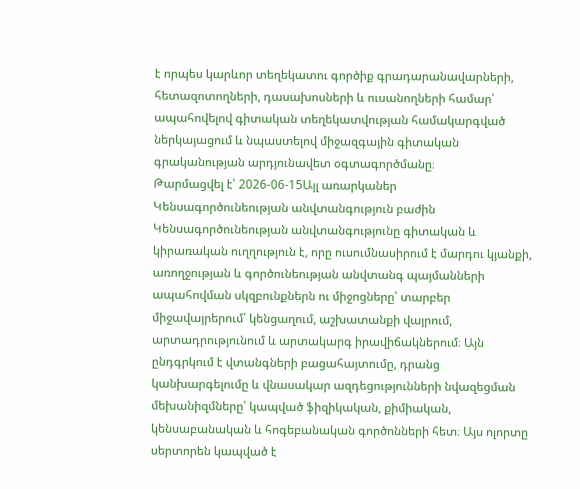է որպես կարևոր տեղեկատու գործիք գրադարանավարների, հետազոտողների, դասախոսների և ուսանողների համար՝ ապահովելով գիտական տեղեկատվության համակարգված ներկայացում և նպաստելով միջազգային գիտական գրականության արդյունավետ օգտագործմանը։
Թարմացվել է՝ 2026-06-15Այլ առարկաներ
Կենսագործունեության անվտանգություն բաժին
Կենսագործունեության անվտանգությունը գիտական և կիրառական ուղղություն է, որը ուսումնասիրում է մարդու կյանքի, առողջության և գործունեության անվտանգ պայմանների ապահովման սկզբունքներն ու միջոցները՝ տարբեր միջավայրերում՝ կենցաղում, աշխատանքի վայրում, արտադրությունում և արտակարգ իրավիճակներում։ Այն ընդգրկում է վտանգների բացահայտումը, դրանց կանխարգելումը և վնասակար ազդեցությունների նվազեցման մեխանիզմները՝ կապված ֆիզիկական, քիմիական, կենսաբանական և հոգեբանական գործոնների հետ։ Այս ոլորտը սերտորեն կապված է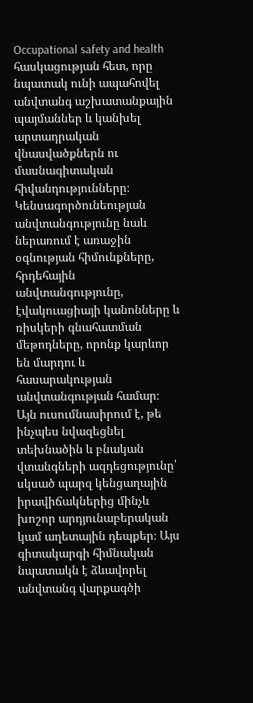Occupational safety and health հասկացության հետ, որը նպատակ ունի ապահովել անվտանգ աշխատանքային պայմաններ և կանխել արտադրական վնասվածքներն ու մասնագիտական հիվանդությունները։ Կենսագործունեության անվտանգությունը նաև ներառում է առաջին օգնության հիմունքները, հրդեհային անվտանգությունը, էվակուացիայի կանոնները և ռիսկերի գնահատման մեթոդները, որոնք կարևոր են մարդու և հասարակության անվտանգության համար։ Այն ուսումնասիրում է, թե ինչպես նվազեցնել տեխնածին և բնական վտանգների ազդեցությունը՝ սկսած պարզ կենցաղային իրավիճակներից մինչև խոշոր արդյունաբերական կամ աղետային դեպքեր։ Այս գիտակարգի հիմնական նպատակն է ձևավորել անվտանգ վարքագծի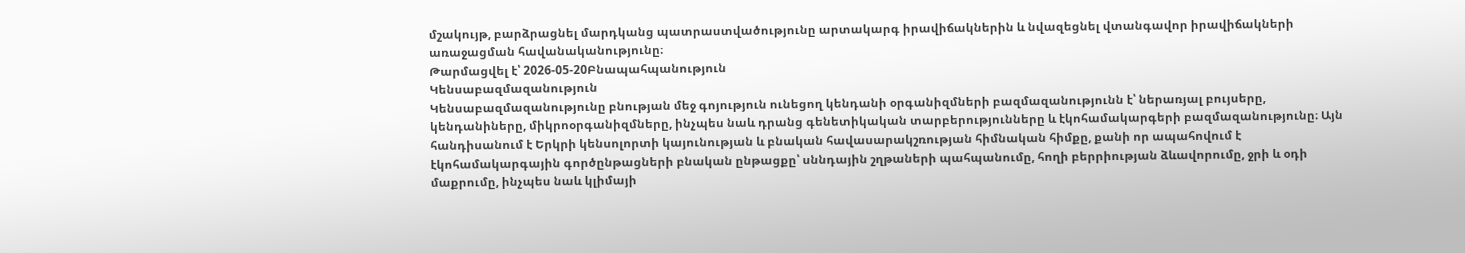մշակույթ, բարձրացնել մարդկանց պատրաստվածությունը արտակարգ իրավիճակներին և նվազեցնել վտանգավոր իրավիճակների առաջացման հավանականությունը։
Թարմացվել է՝ 2026-05-20Բնապահպանություն
Կենսաբազմազանություն
Կենսաբազմազանությունը բնության մեջ գոյություն ունեցող կենդանի օրգանիզմների բազմազանությունն է՝ ներառյալ բույսերը, կենդանիները, միկրոօրգանիզմները, ինչպես նաև դրանց գենետիկական տարբերությունները և էկոհամակարգերի բազմազանությունը։ Այն հանդիսանում է Երկրի կենսոլորտի կայունության և բնական հավասարակշռության հիմնական հիմքը, քանի որ ապահովում է էկոհամակարգային գործընթացների բնական ընթացքը՝ սննդային շղթաների պահպանումը, հողի բերրիության ձևավորումը, ջրի և օդի մաքրումը, ինչպես նաև կլիմայի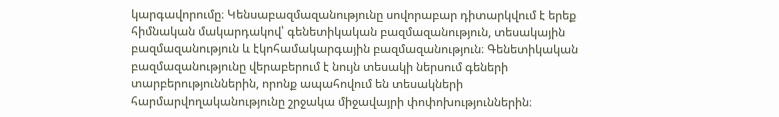կարգավորումը։ Կենսաբազմազանությունը սովորաբար դիտարկվում է երեք հիմնական մակարդակով՝ գենետիկական բազմազանություն, տեսակային բազմազանություն և էկոհամակարգային բազմազանություն։ Գենետիկական բազմազանությունը վերաբերում է նույն տեսակի ներսում գեների տարբերություններին, որոնք ապահովում են տեսակների հարմարվողականությունը շրջակա միջավայրի փոփոխություններին։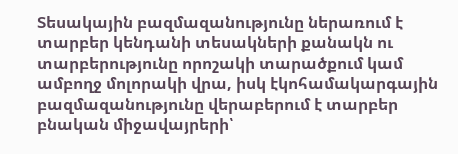Տեսակային բազմազանությունը ներառում է տարբեր կենդանի տեսակների քանակն ու տարբերությունը որոշակի տարածքում կամ ամբողջ մոլորակի վրա, իսկ էկոհամակարգային բազմազանությունը վերաբերում է տարբեր բնական միջավայրերի՝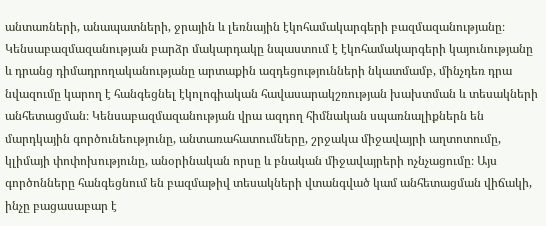անտառների, անապատների, ջրային և լեռնային էկոհամակարգերի բազմազանությանը։ Կենսաբազմազանության բարձր մակարդակը նպաստում է էկոհամակարգերի կայունությանը և դրանց դիմադրողականությանը արտաքին ազդեցությունների նկատմամբ, մինչդեռ դրա նվազումը կարող է հանգեցնել էկոլոգիական հավասարակշռության խախտման և տեսակների անհետացման։ Կենսաբազմազանության վրա ազդող հիմնական սպառնալիքներն են մարդկային գործունեությունը, անտառահատումները, շրջակա միջավայրի աղտոտումը, կլիմայի փոփոխությունը, անօրինական որսը և բնական միջավայրերի ոչնչացումը։ Այս գործոնները հանգեցնում են բազմաթիվ տեսակների վտանգված կամ անհետացման վիճակի, ինչը բացասաբար է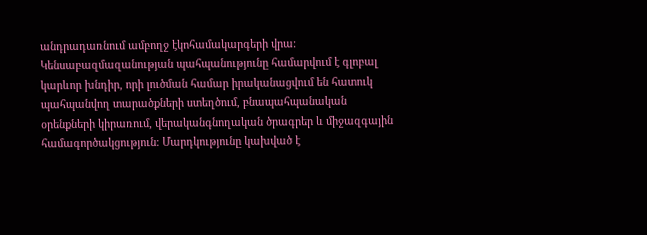անդրադառնում ամբողջ էկոհամակարգերի վրա։ Կենսաբազմազանության պահպանությունը համարվում է գլոբալ կարևոր խնդիր, որի լուծման համար իրականացվում են հատուկ պահպանվող տարածքների ստեղծում, բնապահպանական օրենքների կիրառում, վերականգնողական ծրագրեր և միջազգային համագործակցություն։ Մարդկությունը կախված է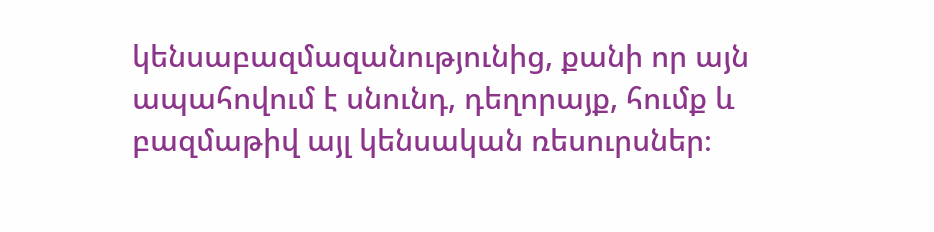կենսաբազմազանությունից, քանի որ այն ապահովում է սնունդ, դեղորայք, հումք և բազմաթիվ այլ կենսական ռեսուրսներ։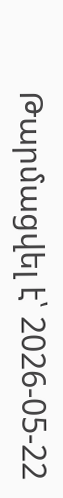Թարմացվել է՝ 2026-05-22